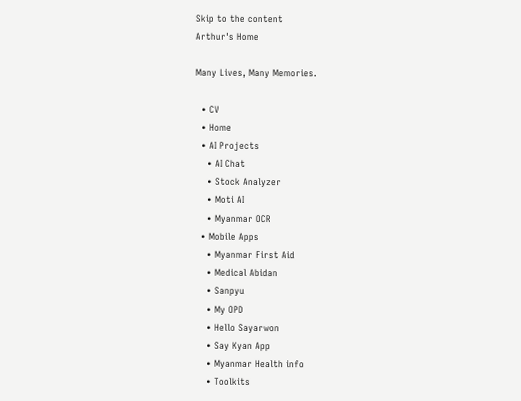Skip to the content
Arthur's Home

Many Lives, Many Memories.

  • CV
  • Home
  • AI Projects
    • AI Chat
    • Stock Analyzer
    • Moti AI
    • Myanmar OCR
  • Mobile Apps
    • Myanmar First Aid
    • Medical Abidan
    • Sanpyu
    • My OPD
    • Hello Sayarwon
    • Say Kyan App
    • Myanmar Health info
    • Toolkits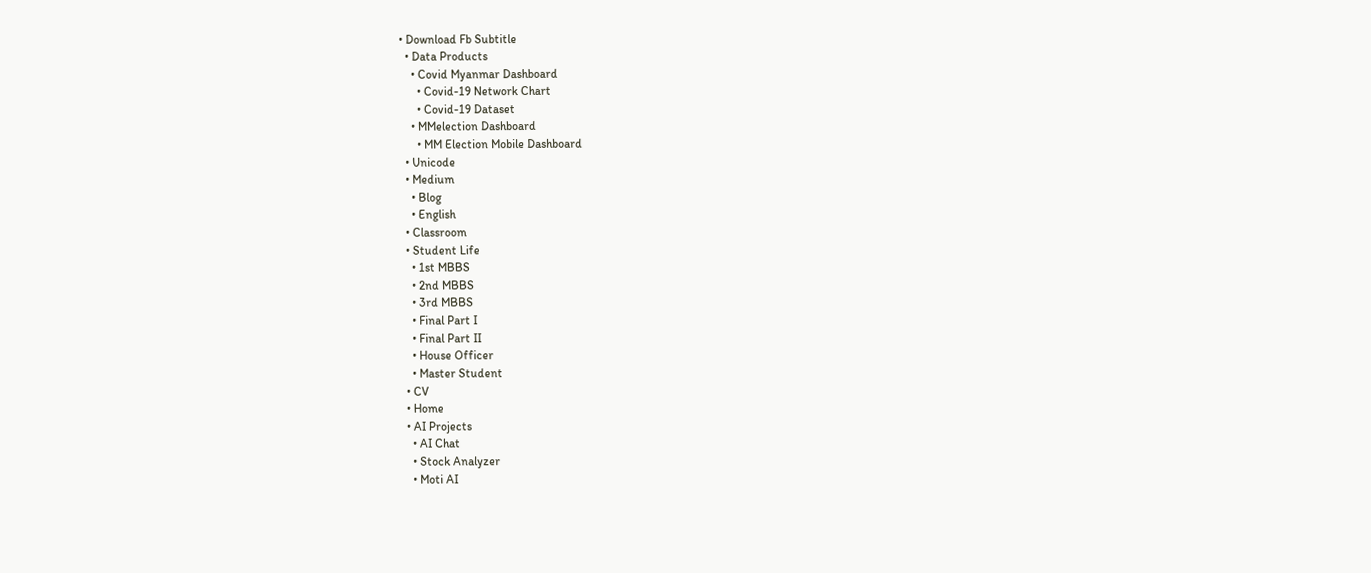• Download Fb Subtitle
  • Data Products
    • Covid Myanmar Dashboard
      • Covid-19 Network Chart
      • Covid-19 Dataset
    • MMelection Dashboard
      • MM Election Mobile Dashboard
  • Unicode
  • Medium
    • Blog
    • English
  • Classroom
  • Student Life
    • 1st MBBS
    • 2nd MBBS
    • 3rd MBBS
    • Final Part I
    • Final Part II
    • House Officer
    • Master Student
  • CV
  • Home
  • AI Projects
    • AI Chat
    • Stock Analyzer
    • Moti AI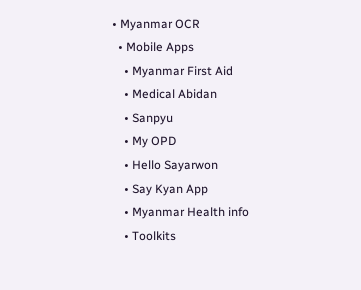• Myanmar OCR
  • Mobile Apps
    • Myanmar First Aid
    • Medical Abidan
    • Sanpyu
    • My OPD
    • Hello Sayarwon
    • Say Kyan App
    • Myanmar Health info
    • Toolkits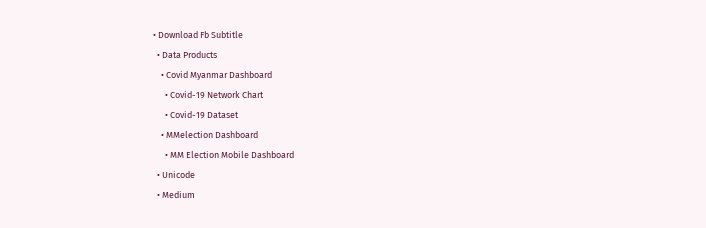• Download Fb Subtitle
  • Data Products
    • Covid Myanmar Dashboard
      • Covid-19 Network Chart
      • Covid-19 Dataset
    • MMelection Dashboard
      • MM Election Mobile Dashboard
  • Unicode
  • Medium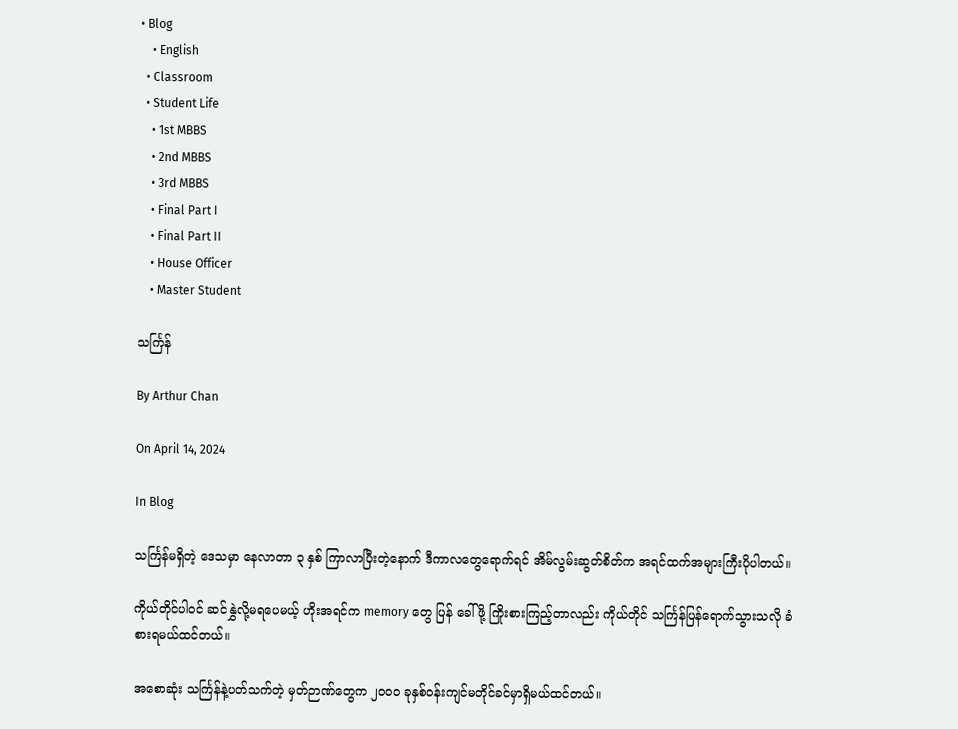• Blog
    • English
  • Classroom
  • Student Life
    • 1st MBBS
    • 2nd MBBS
    • 3rd MBBS
    • Final Part I
    • Final Part II
    • House Officer
    • Master Student

သင်္ကြန်

By Arthur Chan

On April 14, 2024

In Blog

သင်္ကြန်မရှိတဲ့ ဒေသမှာ နေလာတာ ၃ နှစ် ကြာလာပြီးတဲ့နောက် ဒီကာလတွေရောက်ရင် အိမ်လွမ်းဆွတ်စိတ်က အရင်ထက်အများကြီးပိုပါတယ်။

ကိုယ်တိုင်ပါဝင် ဆင်နွှဲလို့မရပေမယ့် ဟိုးအရင်က memory တွေ ပြန် ခေါ်ဖို့ ကြိုးစားကြည့်တာလည်း ကိုယ်တိုင် သင်္ကြန်ပြန်ရောက်သွားသလို ခံစားရမယ်ထင်တယ်။

အစောဆုံး သင်္ကြန်နဲ့ပတ်သက်တဲ့ မှတ်ဉာဏ်တွေက ၂၀၀၀ ခုနှစ်ဝန်းကျင်မတိုင်ခင်မှာရှိမယ်ထင်တယ်။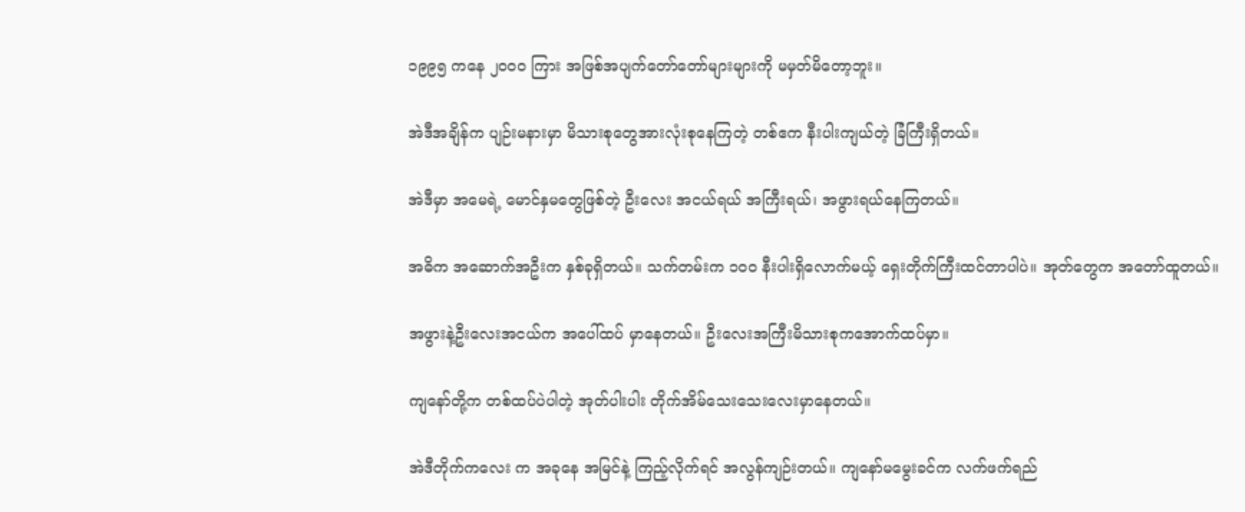၁၉၉၅ ကနေ ၂၀၀၀ ကြား အဖြစ်အပျက်တော်တော်များများကို မမှတ်မိတော့ဘူး။

အဲဒီအချိန်က ပျဉ်းမနားမှာ မိသားစုတွေအားလုံးစုနေကြတဲ့ တစ်ဧက နီးပါးကျယ်တဲ့ ခြံကြီးရှိတယ်။

အဲဒီမှာ အမေရဲ့ မောင်နှမတွေဖြစ်တဲ့ ဦးလေး အငယ်ရယ် အကြီးရယ်၊ အဖွားရယ်နေကြတယ်။

အဓိက အဆောက်အဦးက နှစ်ခုရှိတယ်။ သက်တမ်းက ၁၀၀ နီးပါးရှိလောက်မယ့် ရှေးတိုက်ကြီးထင်တာပါပဲ။ အုတ်တွေက အတော်ထူတယ်။

အဖွားနဲ့ဦးလေးအငယ်က အပေါ်ထပ် မှာနေတယ်။ ဦးလေးအကြီးမိသားစုကအောက်ထပ်မှာ။

ကျနော်တို့က တစ်ထပ်ပဲပါတဲ့ အုတ်ပါးပါး တိုက်အိမ်သေးသေးလေးမှာနေတယ်။

အဲဒီတိုက်ကလေး က အခုနေ အမြင်နဲ့ ကြည့်လိုက်ရင် အလွန်ကျဉ်းတယ်။ ကျနော်မမွေးခင်က လက်ဖက်ရည်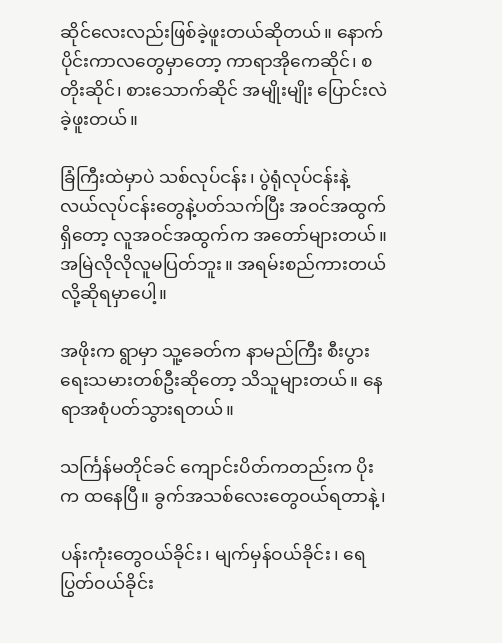ဆိုင်လေးလည်းဖြစ်ခဲ့ဖူးတယ်ဆိုတယ်။ နောက်ပိုင်းကာလတွေမှာတော့ ကာရာအိုကေဆိုင်၊ စတိုးဆိုင်၊ စားသောက်ဆိုင် အမျိုးမျိုး ပြောင်းလဲခဲ့ဖူးတယ်။

ခြံကြီးထဲမှာပဲ သစ်လုပ်ငန်း၊ ပွဲရုံလုပ်ငန်းနဲ့ လယ်လုပ်ငန်းတွေနဲ့ပတ်သက်ပြီး အဝင်အထွက် ရှိတော့ လူအဝင်အထွက်က အတော်များတယ်။ အမြဲလိုလိုလူမပြတ်ဘူး။ အရမ်းစည်ကားတယ်လို့ဆိုရမှာပေါ့။

အဖိုးက ရွာမှာ သူ့ခေတ်က နာမည်ကြီး စီးပွားရေးသမားတစ်ဦးဆိုတော့ သိသူများတယ်။ နေရာအစုံပတ်သွားရတယ်။

သင်္ကြန်မတိုင်ခင် ကျောင်းပိတ်ကတည်းက ပိုးက ထနေပြီ။ ခွက်အသစ်လေးတွေဝယ်ရတာနဲ့၊

ပန်းကုံးတွေဝယ်ခိုင်း၊ မျက်မှန်ဝယ်ခိုင်း၊ ရေပြွတ်ဝယ်ခိုင်း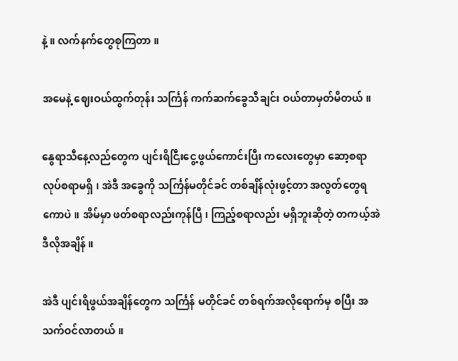နဲ့။ လက်နက်တွေစုကြတာ။

အမေနဲ့ ဈေးဝယ်ထွက်တုန်း သင်္ကြန် ကက်ဆက်ခွေသီချင်း ဝယ်တာမှတ်မိတယ်။

နွေရာသီနေ့လည်တွေက ပျင်းရိငြီးငွေ့ဖွယ်ကောင်းပြီး ကလေးတွေမှာ ဆော့စရာ လုပ်စရာမရှိ၊ အဲဒီ အခွေကို သင်္ကြန်မတိုင်ခင် တစ်ချိန်လုံးဖွင့်တာ အလွတ်တွေရကောပဲ။ အိမ်မှာ ဖတ်စရာလည်းကုန်ပြီ၊ ကြည့်စရာလည်း မရှိဘူးဆိုတဲ့ တကယ့်အဲဒီလိုအချိန်။

အဲဒီ ပျင်းရိဖွယ်အချိန်တွေက သင်္ကြန် မတိုင်ခင် တစ်ရက်အလိုရောက်မှ စပြီး အသက်ဝင်လာတယ်။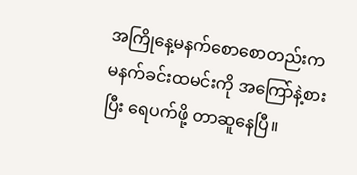အကြိုနေ့မနက်စောစောတည်းက မနက်ခင်းထမင်းကို အကြော်နဲ့စားပြီး ရေပက်ဖို့ တာဆူနေပြီ။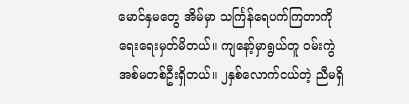မောင်နှမတွေ အိမ်မှာ သင်္ကြန်ရေပက်ကြတာကို ရေးရေးမှတ်မိတယ်။ ကျနော့်မှာရွယ်တူ ဝမ်းကွဲအစ်မတစ်ဦးရှိတယ်။ ၂နှစ်လောက်ငယ်တဲ့ ညီမရှိ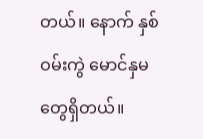တယ်။ နောက် နှစ်ဝမ်းကွဲ မောင်နှမတွေရှိတယ်။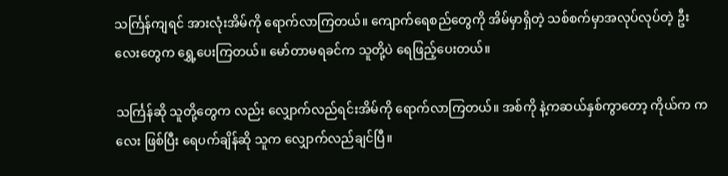သင်္ကြန်ကျရင် အားလုံးအိမ်ကို ရောက်လာကြတယ်။ ကျောက်ရေစည်တွေကို အိမ်မှာရှိတဲ့ သစ်စက်မှာအလုပ်လုပ်တဲ့ ဦးလေးတွေက ရွှေ့ပေးကြတယ်။ မော်တာမရခင်က သူတို့ပဲ ရေဖြည့်ပေးတယ်။

သင်္ကြန်ဆို သူတို့တွေက လည်း လျှောက်လည်ရင်းအိမ်ကို ရောက်လာကြတယ်။ အစ်ကို နဲ့ကဆယ်နှစ်ကွာတော့ ကိုယ်က ကလေး ဖြစ်ပြီး ရေပက်ချိန်ဆို သူက လျှောက်လည်ချင်ပြီ။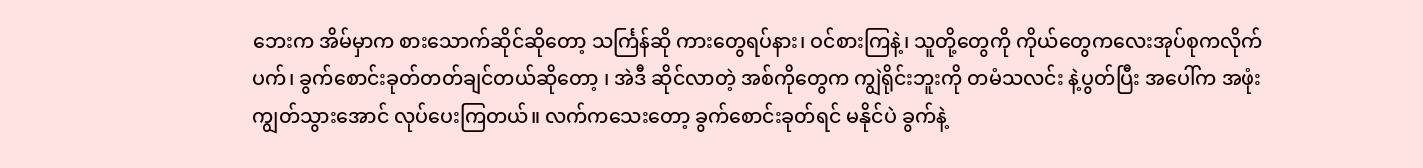ဘေးက အိမ်မှာက စားသောက်ဆိုင်ဆိုတော့ သင်္ကြန်ဆို ကားတွေရပ်နား၊ ဝင်စားကြနဲ့၊ သူတို့တွေကို ကိုယ်တွေကလေးအုပ်စုကလိုက်ပက်၊ ခွက်စောင်းခုတ်တတ်ချင်တယ်ဆိုတော့ ၊ အဲဒီ ဆိုင်လာတဲ့ အစ်ကိုတွေက ကျွဲရိုင်းဘူးကို တမံသလင်း နဲ့ပွတ်ပြီး အပေါ်က အဖုံး ကျွတ်သွားအောင် လုပ်ပေးကြတယ်။ လက်ကသေးတော့ ခွက်စောင်းခုတ်ရင် မနိုင်ပဲ ခွက်နဲ့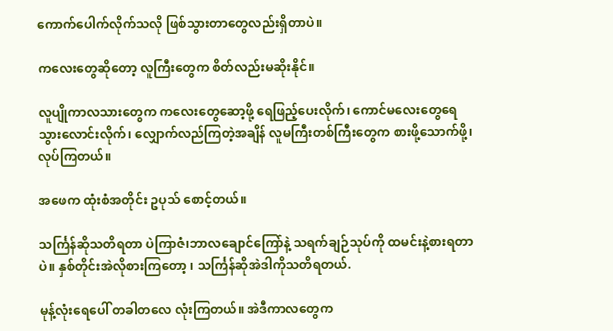ကောက်ပေါက်လိုက်သလို ဖြစ်သွားတာတွေလည်းရှိတာပဲ။

ကလေးတွေဆိုတော့ လူကြီးတွေက စိတ်လည်းမဆိုးနိုင်။

လူပျိုကာလသားတွေက ကလေးတွေဆော့ဖို့ ရေဖြည့်ပေးလိုက်၊ ကောင်မလေးတွေရေသွားလောင်းလိုက်၊ လျှောက်လည်ကြတဲ့အချိန် လူမကြီးတစ်ကြီးတွေက စားဖို့သောက်ဖို့၊ လုပ်ကြတယ်။

အဖေက ထုံးစံအတိုင်း ဥပုသ် စောင့်တယ်။

သင်္ကြန်ဆိုသတိရတာ ပဲကြာဇံ၊ဘာလချောင်ကြော်နဲ့ သရက်ချဉ်သုပ်ကို ထမင်းနဲ့စားရတာပဲ။ နှစ်တိုင်းအဲလိုစားကြတော့ ၊ သင်္ကြန်ဆိုအဲဒါကိုသတိရတယ်.

မုန့်လုံးရေပေါ် တခါတလေ လုံးကြတယ်။ အဲဒီကာလတွေက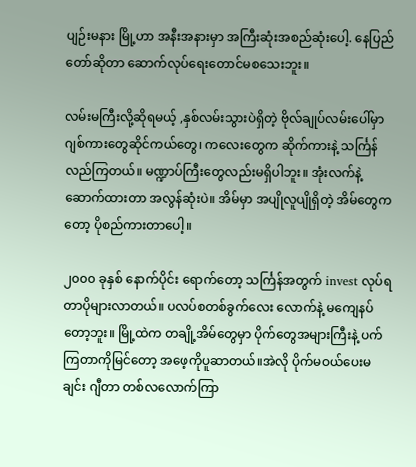ပျဉ်းမနား မြို့ဟာ အနီးအနားမှာ အကြီးဆုံးအစည်ဆုံးပေါ့. နေပြည်တော်ဆိုတာ ဆောက်လုပ်ရေးတောင်မစသေးဘူး။

လမ်းမကြီးလို့ဆိုရမယ့် ,နှစ်လမ်းသွားပဲရှိတဲ့ ဗိုလ်ချုပ်လမ်းပေါ်မှာ ဂျစ်ကားတွေဆိုင်ကယ်တွေ၊ ကလေးတွေက ဆိုက်ကားနဲ့ သင်္ကြန်လည်ကြတယ်။ မဏ္ဍာပ်ကြီးတွေလည်းမရှိပါဘူး။ အုံးလက်နဲ့ဆောက်ထားတာ အလွန်ဆုံးပဲ။ အိမ်မှာ အပျိုလူပျိုရှိတဲ့ အိမ်တွေကတော့ ပိုစည်ကားတာပေါ့။

၂၀၀၀ ခုနှစ် နောက်ပိုင်း ရောက်တော့ သင်္ကြန်အတွက် invest လုပ်ရတာပိုများလာတယ်။ ပလပ်စတစ်ခွက်လေး လောက်နဲ့ မကျေနပ်တော့ဘူး။ မြို့ထဲက တချို့အိမ်တွေမှာ ပိုက်တွေအများကြီးနဲ့ ပက်ကြတာကိုမြင်တော့ အဖေ့ကိုပူဆာတယ်။အဲလို ပိုက်မဝယ်ပေးမချင်း ဂျီတာ တစ်လလောက်ကြာ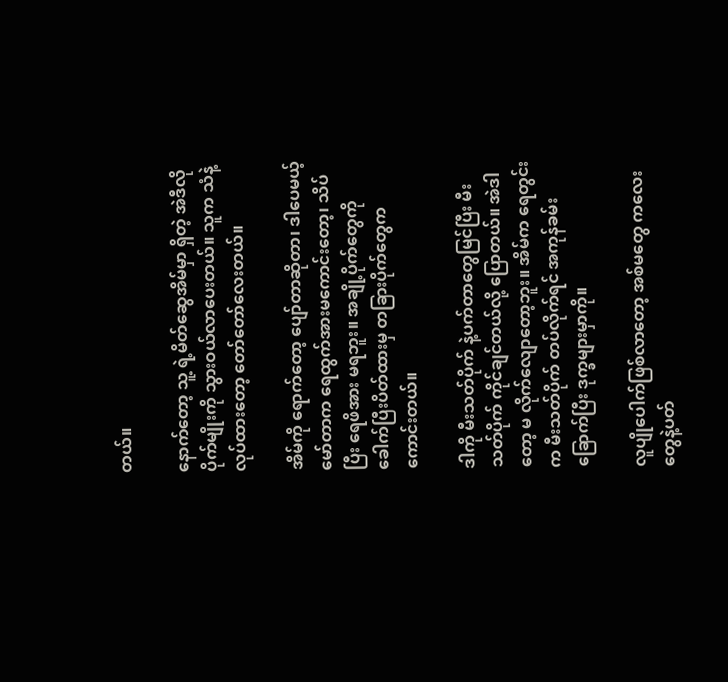တယ်။

နောက်တော့ သူ့ ရဲ့မိတ်ဆွေအိမ်မှာ ရှိတဲ့ အဲဒီလို ပိုက်မျိုးကို သွားဝယ်လာပေးတယ်။ သူက သံနဲ့လုပ်ထားတော့ တော်တော်လေးတယ်။

အိမ်ကို ရောက်တော့ ပျော်တာဆိုတာ၊ ဒါပေမယ့် မော်တာက ရေထွက်အားမကောင်းတော့၊ သိပ်ပြီး ရေဖိအား မရဘူး။ အချို့ပိုက်တွေကို ခေါက်ပြီးပိတ်ထားမှ တခြားပိုက်တွေကကောင်းတယ်။

ဒါကို မီးသတ်ပိုက် နဲ့ပက်တာတွေမြင်ပြီး မီးသတ်ပိုက် ကိုင်ချင်တယ်လို့ ပြောတယ်။ အဲဒါတော့ မ လိုက်လျောတော့ဘူး။ အိမ်က ရေတွင်းက မီးသတ်ပိုက် တပ်လိုက်ရင် အကုန်ခမ်းခြောက်ပြီး ဒုက္ခများမှာကို။

လူပျိုပေါက်ဖြစ်လာတော့ အစ်မတွေ ကလေးတွေနဲ့ပတ်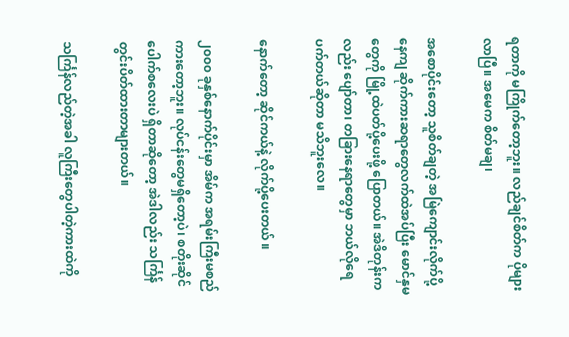ရတာကို မကြိုက်တော့ဘူး။ လည်ချင်စိတ်က ပိုများလာပြီ။ အမေက စိတ်မချ၊

အစောပိုင်းတော့ သူစိတ်ချတဲ့ အမြဲကျောင်းလိုက်ပို့နေကျ ဆိုက်ကားဆရာတွေလက်ထဲအပ်ပြီး မောင်နှမတွေကို မြို့ထဲပတ်ပို့ပေးဖို့ ပြောတယ်။ အဲဒိတုန်းကလည်း ပျော်တာ၊ တခြားနေရာတွေမှာ ဘယ်လိုရေပက်တယ်ဆိုတာ မသိဘူးလေ။

နောက်တော့ ဆိုင်ကယ်နဲ့ လိုက်ပို့ပေးတယ် ။

၂၀၀၀ ခုနှစ်နောက်ပိုင်းမှာ အိမ်က အရမ်းကြီးမစည်ကားတော့ဘူး။ လုပ်ငန်းတွေမရှိတော့ပဲ၊ စတိုးဆိုင်ပေါက်စလေးပဲ ရှိတာဆိုတော့ အဲဒါလည်း သင်္ကြန်တွင်းပိတ်ထားတာများတယ်။

သင်္ကြန်လည်တဲ့အခါ လူကြီးတွေပါတဲ့ကားထဲကို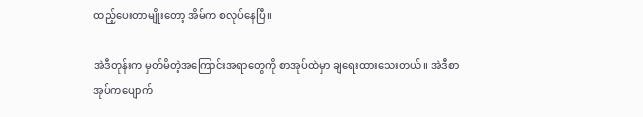ထည့်ပေးတာမျိုးတော့ အိမ်က စလုပ်နေပြီ။

အဲဒီတုန်းက မှတ်မိတဲ့အကြောင်းအရာတွေကို စာအုပ်ထဲမှာ ချရေးထားသေးတယ်။ အဲဒီစာအုပ်ကပျောက်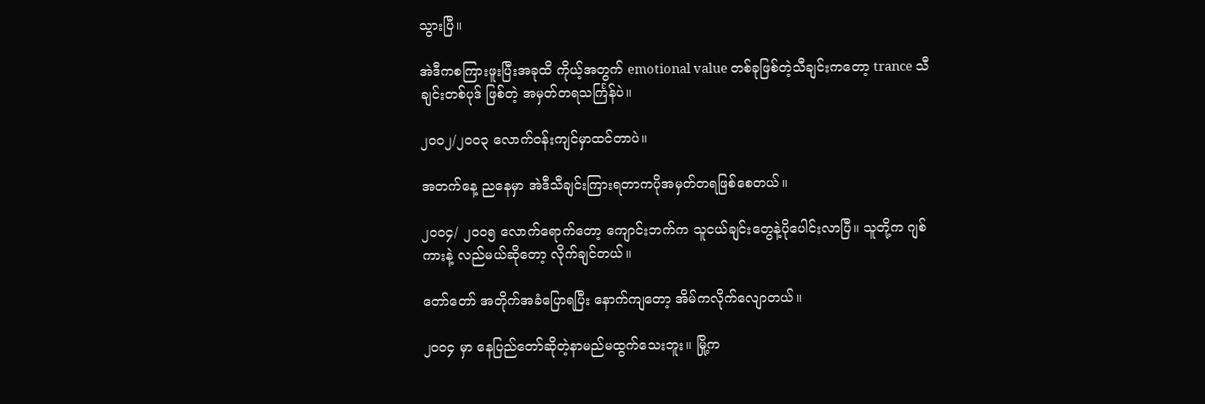သွားပြီ။

အဲဒီကစကြားဖူးပြီးအခုထိ ကိုယ့်အတွက် emotional value တစ်ခုဖြစ်တဲ့သီချင်းကတော့ trance သီချင်းတစ်ပုဒ် ဖြစ်တဲ့ အမှတ်တရသင်္ကြန်ပဲ။

၂၀၀၂/၂၀၀၃ လောက်ဝန်းကျင်မှာထင်တာပဲ။

အတက်နေ့ ညနေမှာ အဲဒီသီချင်းကြားရတာကပိုအမှတ်တရဖြစ်စေတယ်။

၂၀၀၄/ ၂၀၀၅ လောက်ရောက်တော့ ကျောင်းဘက်က သူငယ်ချင်းတွေနဲ့ပိုပေါင်းလာပြီ။ သူတို့က ဂျစ်ကားနဲ့ လည်မယ်ဆိုတော့ လိုက်ချင်တယ်။

တော်တော် အတိုက်အခံပြောရပြီး နောက်ကျတော့ အိမ်ကလိုက်လျောတယ်။

၂၀၀၄ မှာ နေပြည်တော်ဆိုတဲ့နာမည်မထွက်သေးဘူး။ မြို့က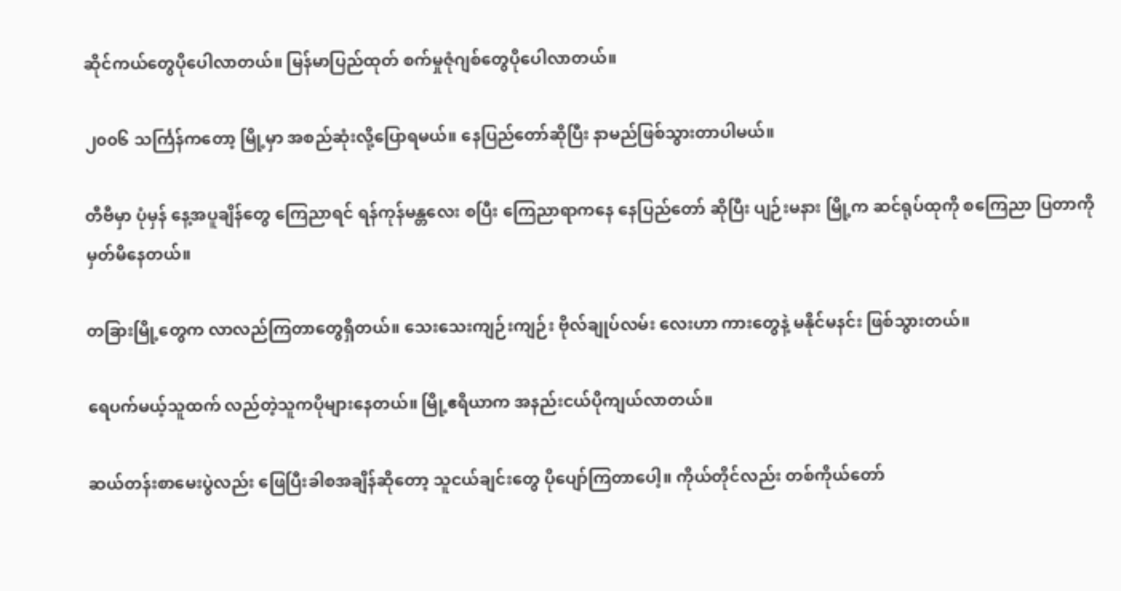ဆိုင်ကယ်တွေပိုပေါလာတယ်။ မြန်မာပြည်ထုတ် စက်မှုဇုံဂျစ်တွေပိုပေါလာတယ်။

၂၀၀၆ သင်္ကြန်ကတော့ မြို့မှာ အစည်ဆုံးလို့ပြောရမယ်။ နေပြည်တော်ဆိုပြီး နာမည်ဖြစ်သွားတာပါမယ်။

တီဗီမှာ ပုံမှန် နေ့အပူချိန်တွေ ကြေညာရင် ရန်ကုန်မန္တလေး စပြီး ကြေညာရာကနေ နေပြည်တော် ဆိုပြီး ပျဉ်းမနား မြို့က ဆင်ရုပ်ထုကို စကြေညာ ပြတာကို မှတ်မိနေတယ်။

တခြားမြို့တွေက လာလည်ကြတာတွေရှိတယ်။ သေးသေးကျဉ်းကျဉ်း ဗိုလ်ချုပ်လမ်း လေးဟာ ကားတွေနဲ့ မနိုင်မနင်း ဖြစ်သွားတယ်။

ရေပက်မယ့်သူထက် လည်တဲ့သူကပိုများနေတယ်။ မြို့ဧရိယာက အနည်းငယ်ပိုကျယ်လာတယ်။

ဆယ်တန်းစာမေးပွဲလည်း ဖြေပြီးခါစအချိန်ဆိုတော့ သူငယ်ချင်းတွေ ပိုပျော်ကြတာပေါ့။ ကိုယ်တိုင်လည်း တစ်ကိုယ်တော်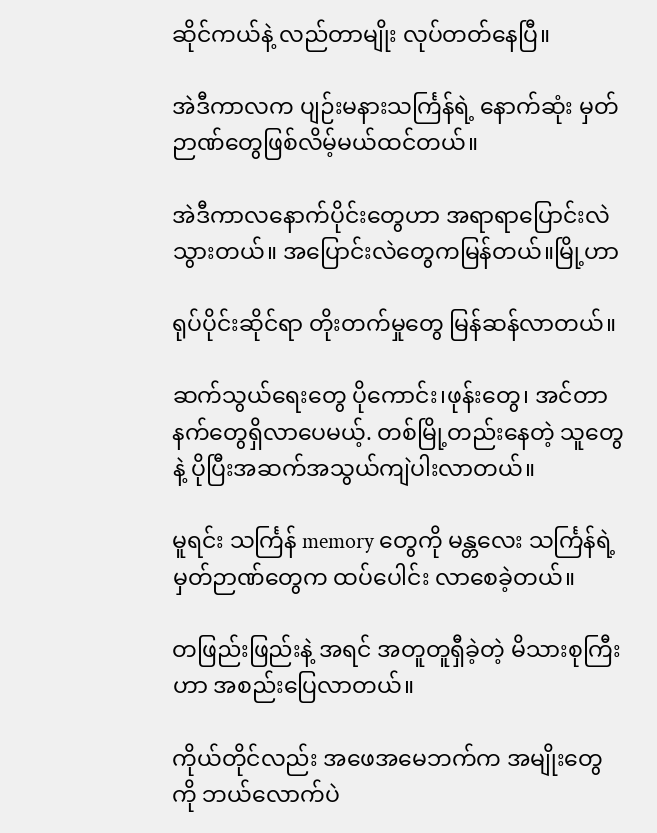ဆိုင်ကယ်နဲ့ လည်တာမျိုး လုပ်တတ်နေပြီ။

အဲဒီကာလက ပျဉ်းမနားသင်္ကြန်ရဲ့ နောက်ဆုံး မှတ်ဉာဏ်တွေဖြစ်လိမ့်မယ်ထင်တယ်။

အဲဒီကာလနောက်ပိုင်းတွေဟာ အရာရာပြောင်းလဲသွားတယ်။ အပြောင်းလဲတွေကမြန်တယ်။မြို့ဟာ

ရုပ်ပိုင်းဆိုင်ရာ တိုးတက်မှုတွေ မြန်ဆန်လာတယ်။

ဆက်သွယ်ရေးတွေ ပိုကောင်း၊ဖုန်းတွေ၊ အင်တာနက်တွေရှိလာပေမယ့်. တစ်မြို့တည်းနေတဲ့ သူတွေနဲ့ ပိုပြီးအဆက်အသွယ်ကျဲပါးလာတယ်။

မူရင်း သင်္ကြန် memory တွေကို မန္တလေး သင်္ကြန်ရဲ့ မှတ်ဉာဏ်တွေက ထပ်ပေါင်း လာစေခဲ့တယ်။

တဖြည်းဖြည်းနဲ့ အရင် အတူတူရှီခဲ့တဲ့ မိသားစုကြီးဟာ အစည်းပြေလာတယ်။

ကိုယ်တိုင်လည်း အဖေအမေဘက်က အမျိုးတွေကို ဘယ်လောက်ပဲ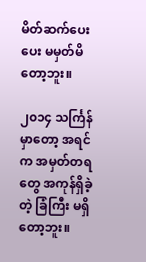မိတ်ဆက်ပေးပေး မမှတ်မိတော့ဘူး။

၂၀၁၄ သင်္ကြန်မှာတော့ အရင်က အမှတ်တရတွေ အကုန်ရှိခဲ့တဲ့ ခြံကြီး မရှိတော့ဘူး။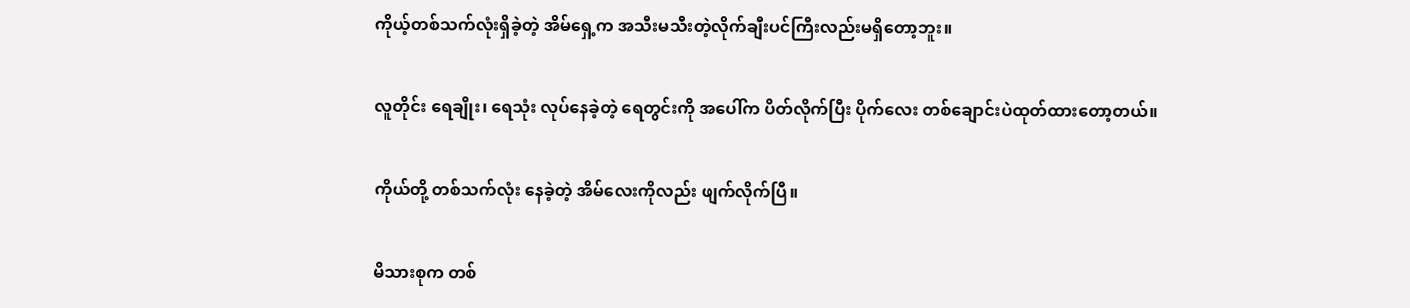ကိုယ့်တစ်သက်လုံးရှိခဲ့တဲ့ အိမ်ရှေ့က အသီးမသီးတဲ့လိုက်ချီးပင်ကြီးလည်းမရှိတော့ဘူး။

လူတိုင်း ရေချိုး၊ ရေသုံး လုပ်နေခဲ့တဲ့ ရေတွင်းကို အပေါ်က ပိတ်လိုက်ပြီး ပိုက်လေး တစ်ချောင်းပဲထုတ်ထားတော့တယ်။

ကိုယ်တို့ တစ်သက်လုံး နေခဲ့တဲ့ အိမ်လေးကိုလည်း ဖျက်လိုက်ပြီ။

မိသားစုက တစ်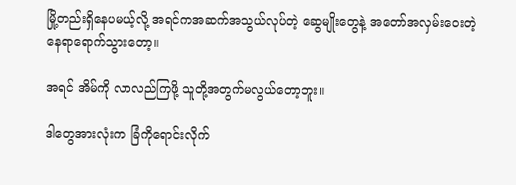မြို့တည်းရှိနေပမယ့်လို့ အရင်ကအဆက်အသွယ်လုပ်တဲ့ ဆွေမျိုးတွေနဲ့ အတော်အလှမ်းဝေးတဲ့ နေရာရောက်သွားတော့။

အရင် အိမ်ကို လာလည်ကြဖို့ သူတို့အတွက်မလွယ်တော့ဘူး။

ဒါတွေအားလုံးက ခြံကိုရောင်းလိုက်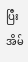ပြီး အိမ်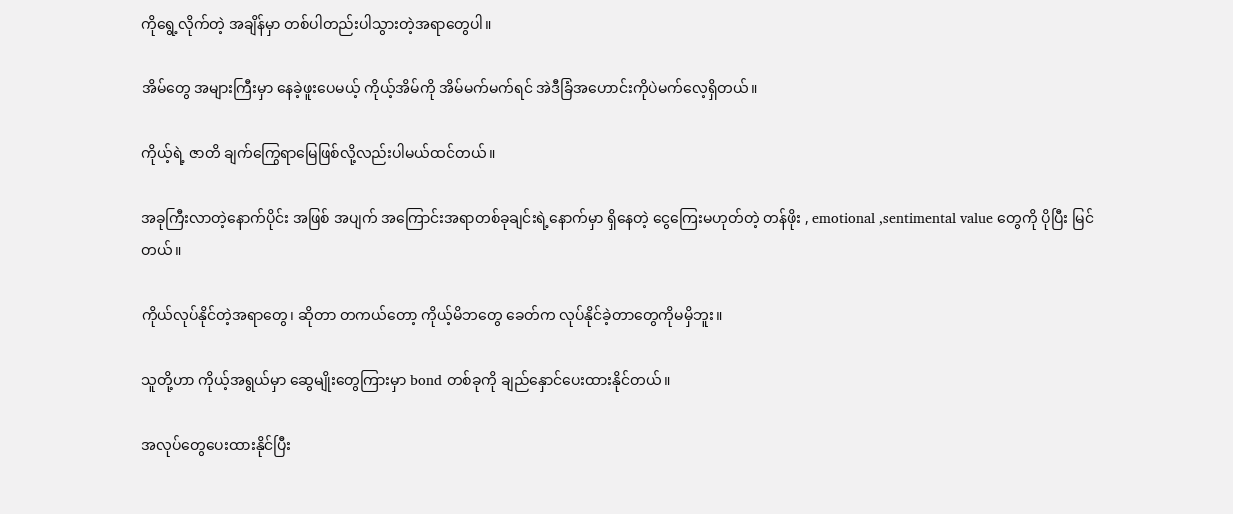ကိုရွေ့လိုက်တဲ့ အချိန်မှာ တစ်ပါတည်းပါသွားတဲ့အရာတွေပါ။

အိမ်တွေ အများကြီးမှာ နေခဲ့ဖူးပေမယ့် ကိုယ့်အိမ်ကို အိမ်မက်မက်ရင် အဲဒီခြံအဟောင်းကိုပဲမက်လေ့ရှိတယ်။

ကိုယ့်ရဲ့ ဇာတိ ချက်ကြွေရာမြေဖြစ်လို့လည်းပါမယ်ထင်တယ်။

အခုကြီးလာတဲ့နောက်ပိုင်း အဖြစ် အပျက် အကြောင်းအရာတစ်ခုချင်းရဲ့နောက်မှာ ရှိနေတဲ့ ငွေကြေးမဟုတ်တဲ့ တန်ဖိုး , emotional ,sentimental value တွေကို ပိုပြီး မြင်တယ်။

ကိုယ်လုပ်နိုင်တဲ့အရာတွေ၊ ဆိုတာ တကယ်တော့ ကိုယ့်မိဘတွေ ခေတ်က လုပ်နိုင်ခဲ့တာတွေကိုမမှိဘူး။

သူတို့ဟာ ကိုယ့်အရွယ်မှာ ဆွေမျိုးတွေကြားမှာ bond တစ်ခုကို ချည်နှောင်ပေးထားနိုင်တယ်။

အလုပ်တွေပေးထားနိုင်ပြီး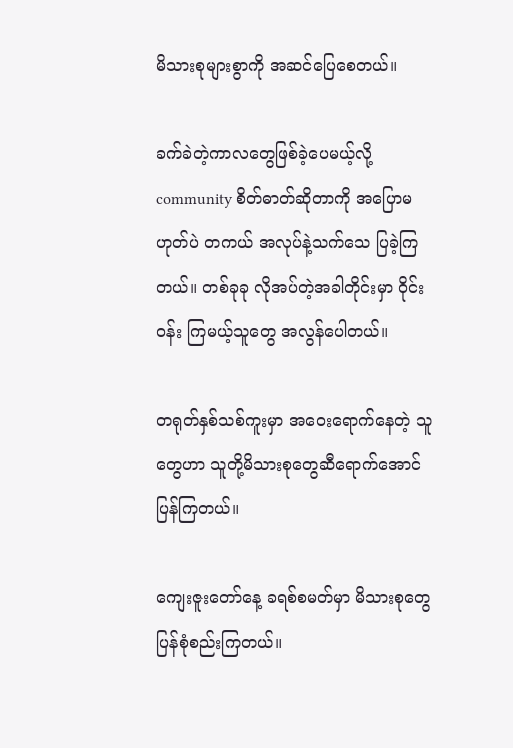မိသားစုများစွာကို အဆင်ပြေစေတယ်။

ခက်ခဲတဲ့ကာလတွေဖြစ်ခဲ့ပေမယ့်လို့ community စိတ်ဓာတ်ဆိုတာကို အပြောမဟုတ်ပဲ တကယ် အလုပ်နဲ့သက်သေ ပြခဲ့ကြတယ်။ တစ်ခုခု လိုအပ်တဲ့အခါတိုင်းမှာ ဝိုင်းဝန်း ကြမယ့်သူတွေ အလွန်ပေါတယ်။

တရုတ်နှစ်သစ်ကူးမှာ အဝေးရောက်နေတဲ့ သူတွေဟာ သူတို့မိသားစုတွေဆီရောက်အောင်ပြန်ကြတယ်။

ကျေးဇူးတော်နေ့ ခရစ်စမတ်မှာ မိသားစုတွေ ပြန်စုံစည်းကြတယ်။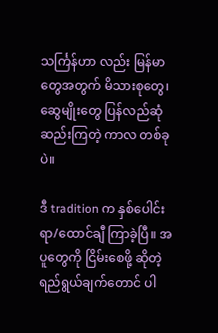သင်္ကြန်ဟာ လည်း မြန်မာတွေအတွက် မိသားစုတွေ၊ ဆွေမျိုးတွေ ပြန်လည်ဆုံဆည်းကြတဲ့ ကာလ တစ်ခုပဲ။

ဒီ tradition က နှစ်ပေါင်း ရာ/ထောင်ချီ ကြာခဲ့ပြီ။ အပူတွေကို ငြိမ်းစေဖို့ ဆိုတဲ့ ရည်ရွယ်ချက်တောင် ပါ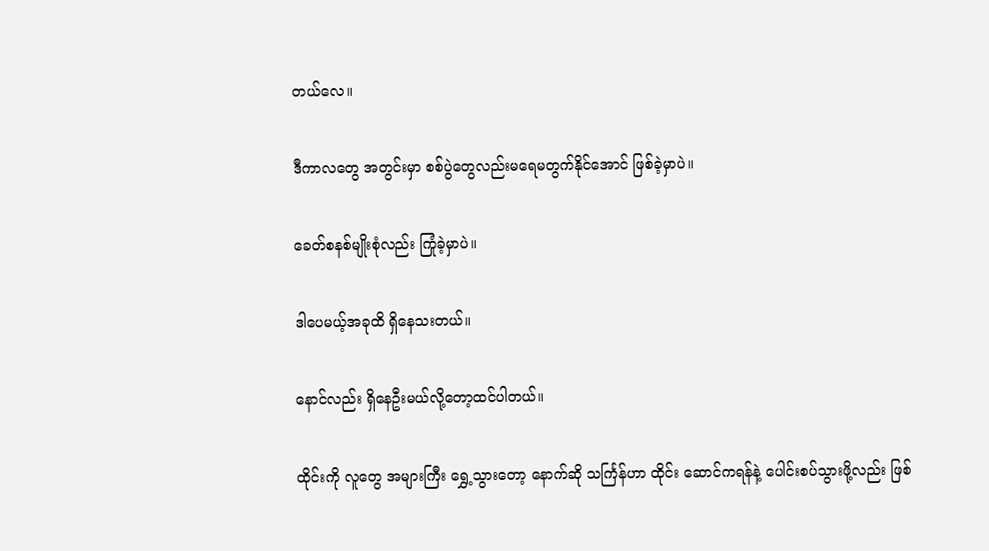တယ်လေ။

ဒီကာလတွေ အတွင်းမှာ စစ်ပွဲတွေလည်းမရေမတွက်နိုင်အောင် ဖြစ်ခဲ့မှာပဲ။

ခေတ်စနစ်မျိုးစုံလည်း ကြုံခဲ့မှာပဲ။

ဒါပေမယ့်အခုထိ ရှိနေသးတယ်။

နောင်လည်း ရှိနေဦးမယ်လို့တော့ထင်ပါတယ်။

ထိုင်းကို လူတွေ အများကြီး ရွှေ့သွားတော့ နောက်ဆို သင်္ကြန်ဟာ ထိုင်း ဆောင်ကရန်နဲ့ ပေါင်းစပ်သွားဖို့လည်း ဖြစ်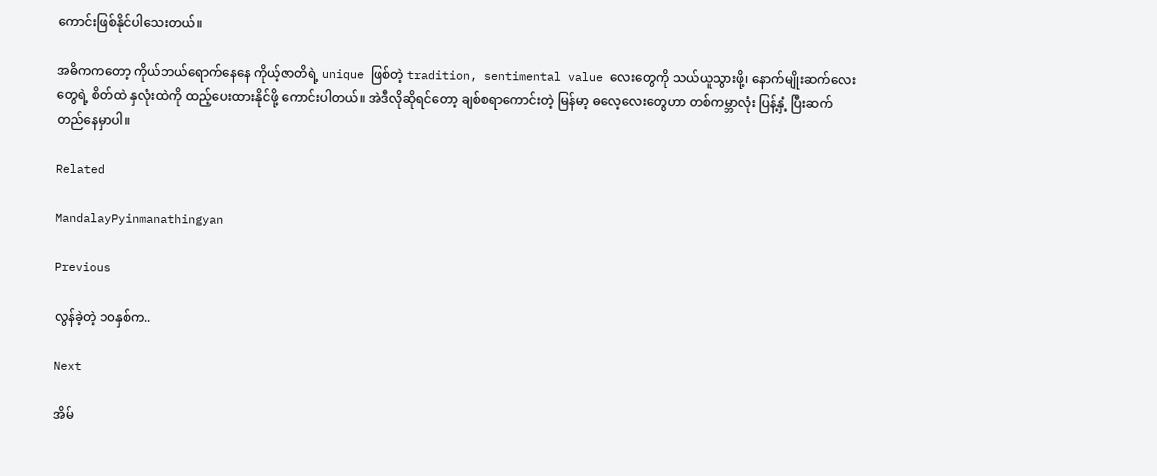ကောင်းဖြစ်နိုင်ပါသေးတယ်။

အဓိကကတော့ ကိုယ်ဘယ်ရောက်နေနေ ကိုယ့်ဇာတိရဲ့ unique ဖြစ်တဲ့ tradition, sentimental value လေးတွေကို သယ်ယူသွားဖို့၊ နောက်မျိုးဆက်လေးတွေရဲ့ စိတ်ထဲ နှလုံးထဲကို ထည့်ပေးထားနိုင်ဖို့ ကောင်းပါတယ်။ အဲဒီလိုဆိုရင်တော့ ချစ်စရာကောင်းတဲ့ မြန်မာ့ ဓလေ့လေးတွေဟာ တစ်ကမ္ဘာလုံး ပြန့်နှံ့ ပြီးဆက်တည်နေမှာပါ။

Related

MandalayPyinmanathingyan

Previous

လွန်ခဲ့တဲ့ ၁၀နှစ်က..

Next

အိမ်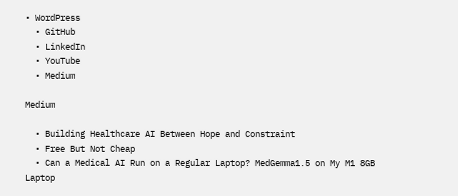• WordPress
  • GitHub
  • LinkedIn
  • YouTube
  • Medium

Medium

  • Building Healthcare AI Between Hope and Constraint
  • Free But Not Cheap
  • Can a Medical AI Run on a Regular Laptop? MedGemma1.5 on My M1 8GB Laptop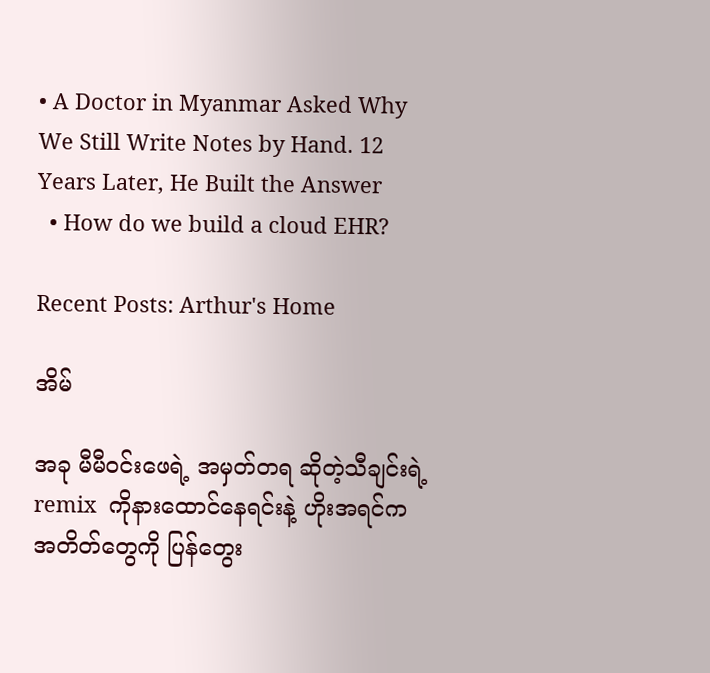• A Doctor in Myanmar Asked Why We Still Write Notes by Hand. 12 Years Later, He Built the Answer
  • How do we build a cloud EHR?

Recent Posts: Arthur's Home

အိမ်

အခု မီမီဝင်းဖေရဲ့ အမှတ်တရ ဆိုတဲ့သီချင်းရဲ့ remix  ကိုနားထောင်နေရင်းနဲ့ ဟိုးအရင်က အတိတ်တွေကို ပြန်တွေး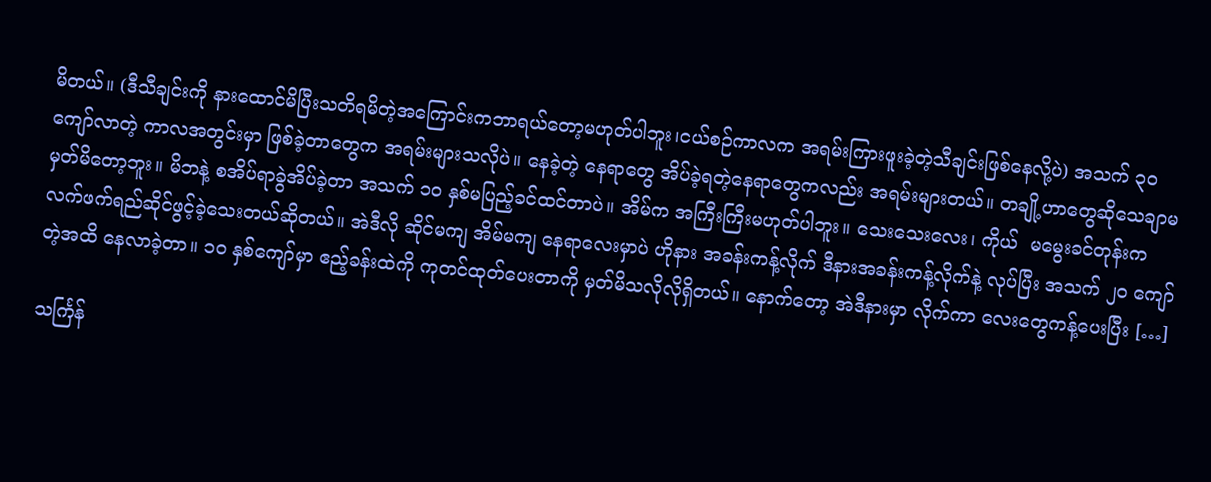မိတယ်။ (ဒီသီချင်းကို နားထောင်မိပြီးသတိရမိတဲ့အကြောင်းကဘာရယ်တော့မဟုတ်ပါဘူး၊ငယ်စဉ်ကာလက အရမ်းကြားဖူးခဲ့တဲ့သီချင်းဖြစ်နေလို့ပဲ) အသက် ၃၀ ကျော်လာတဲ့ ကာလအတွင်းမှာ ဖြစ်ခဲ့တာတွေက အရမ်းများသလိုပဲ။ နေခဲ့တဲ့ နေရာတွေ အိပ်ခဲ့ရတဲ့နေရာတွေကလည်း အရမ်းများတယ်။ တချို့ဟာတွေဆိုသေချာမမှတ်မိတော့ဘူး။ မိဘနဲ့ စအိပ်ရာခွဲအိပ်ခဲ့တာ အသက် ၁၀ နှစ်မပြည့်ခင်ထင်တာပဲ။ အိမ်က အကြီးကြီးမဟုတ်ပါဘူး။ သေးသေးလေး၊ ကိုယ်  မမွေးခင်တုန်းက လက်ဖက်ရည်ဆိုင်ဖွင့်ခဲ့သေးတယ်ဆိုတယ်။ အဲဒီလို ဆိုင်မကျ အိမ်မကျ နေရာလေးမှာပဲ ဟိုနား အခန်းကန့်လိုက် ဒီနားအခန်းကန့်လိုက်နဲ့ လုပ်ပြီး အသက် ၂၀ ကျော်တဲ့အထိ နေလာခဲ့တာ။ ၁၀ နှစ်ကျော်မှာ ဧည့်ခန်းထဲကို ကုတင်ထုတ်ပေးတာကို မှတ်မိသလိုလိုရှိတယ်။ နောက်တော့ အဲဒီနားမှာ လိုက်ကာ လေးတွေကန့်ပေးပြီး […]

သင်္ကြန်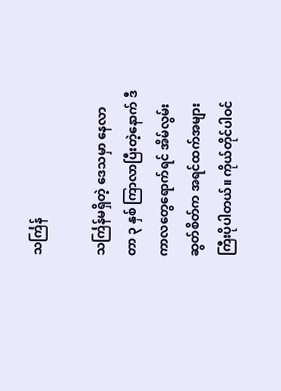သင်္ကြန်

သင်္ကြန်မရှိတဲ့ ဒေသမှာ နေလာတာ ၃ နှစ် ကြာလာပြီးတဲ့နောက် ဒီကာလတွေရောက်ရင် အိမ်လွမ်းဆွတ်စိတ်က အရင်ထက်အများကြီးပိုပါတယ်။ ကိုယ်တိုင်ပါဝင်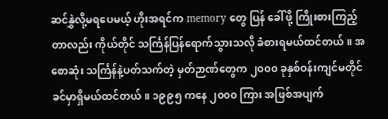ဆင်နွှဲလို့မရပေမယ့် ဟိုးအရင်က memory တွေ ပြန် ခေါ်ဖို့ ကြိုးစားကြည့်တာလည်း ကိုယ်တိုင် သင်္ကြန်ပြန်ရောက်သွားသလို ခံစားရမယ်ထင်တယ်။ အစောဆုံး သင်္ကြန်နဲ့ပတ်သက်တဲ့ မှတ်ဉာဏ်တွေက ၂၀၀၀ ခုနှစ်ဝန်းကျင်မတိုင်ခင်မှာရှိမယ်ထင်တယ်။ ၁၉၉၅ ကနေ ၂၀၀၀ ကြား အဖြစ်အပျက်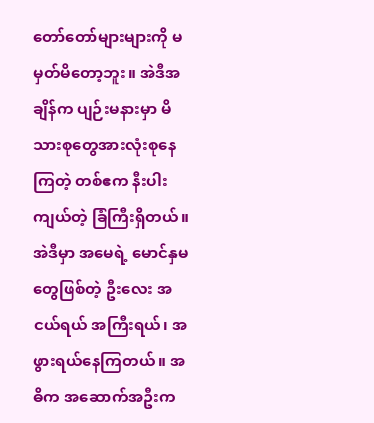တော်တော်များများကို မမှတ်မိတော့ဘူး။ အဲဒီအချိန်က ပျဉ်းမနားမှာ မိသားစုတွေအားလုံးစုနေကြတဲ့ တစ်ဧက နီးပါးကျယ်တဲ့ ခြံကြီးရှိတယ်။ အဲဒီမှာ အမေရဲ့ မောင်နှမတွေဖြစ်တဲ့ ဦးလေး အငယ်ရယ် အကြီးရယ်၊ အဖွားရယ်နေကြတယ်။ အဓိက အဆောက်အဦးက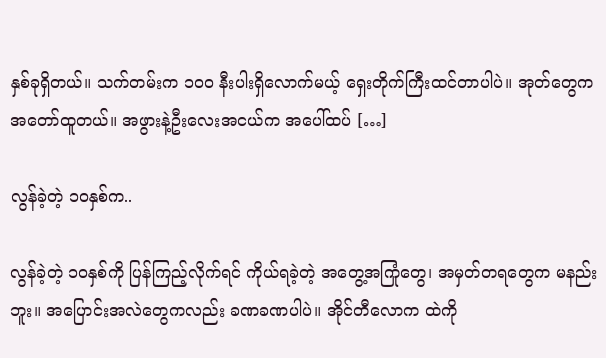နှစ်ခုရှိတယ်။ သက်တမ်းက ၁၀၀ နီးပါးရှိလောက်မယ့် ရှေးတိုက်ကြီးထင်တာပါပဲ။ အုတ်တွေက အတော်ထူတယ်။ အဖွားနဲ့ဦးလေးအငယ်က အပေါ်ထပ် […]

လွန်ခဲ့တဲ့ ၁၀နှစ်က..

လွန်ခဲ့တဲ့ ၁၀နှစ်ကို ပြန်ကြည့်လိုက်ရင် ကိုယ်ရခဲ့တဲ့ အတွေ့အကြုံတွေ၊ အမှတ်တရတွေက မနည်းဘူး။ အပြောင်းအလဲတွေကလည်း ခဏခဏပါပဲ။ အိုင်တီလောက ထဲကို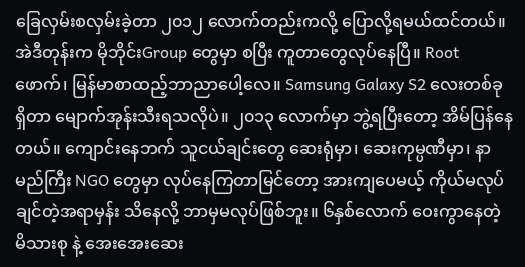ခြေလှမ်းစလှမ်းခဲ့တာ ၂၀၁၂ လောက်တည်းကလို့ ပြောလို့ရမယ်ထင်တယ်။ အဲဒီတုန်းက မိုဘိုင်းGroup တွေမှာ စပြီး ကူတာတွေလုပ်နေပြီ။ Root ဖောက်၊ မြန်မာစာထည့်ဘာညာပေါ့လေ။ Samsung Galaxy S2 လေးတစ်ခုရှိတာ မျောက်အုန်းသီးရသလိုပဲ။ ၂၀၁၃ လောက်မှာ ဘွဲ့ရပြီးတော့ အိမ်ပြန်နေတယ်။ ကျောင်းနေဘက် သူငယ်ချင်းတွေ ဆေးရုံမှာ၊ ဆေးကုမ္ပဏီမှာ၊ နာမည်ကြီး NGO တွေမှာ လုပ်နေကြတာမြင်တော့ အားကျပေမယ့် ကိုယ်မလုပ်ချင်တဲ့အရာမှန်း သိနေလို့ ဘာမှမလုပ်ဖြစ်ဘူး။ ၆နှစ်လောက် ဝေးကွာနေတဲ့ မိသားစု နဲ့ အေးအေးဆေး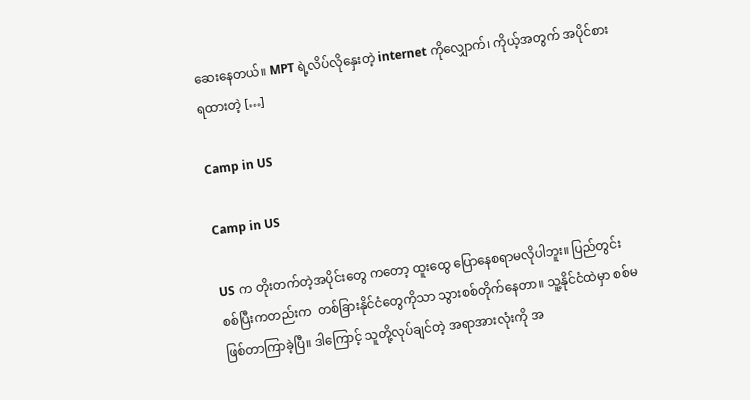ဆေးနေတယ်။ MPT ရဲ့လိပ်လိုနှေးတဲ့ internet ကိုလျှောက်၊ ကိုယ့်အတွက် အပိုင်စားရထားတဲ့ […]

Camp in US

Camp in US

US က တိုးတက်တဲ့အပိုင်းတွေ ကတော့ ထူးထွေ ပြောနေစရာမလိုပါဘူး။ ပြည်တွင်းစစ်ပြီးကတည်းက  တစ်ခြားနိုင်ငံတွေကိုသာ သွားစစ်တိုက်နေတာ။ သူ့နိုင်ငံထဲမှာ စစ်မဖြစ်တာကြာခဲ့ပြီ။ ဒါကြောင့် သူတို့လုပ်ချင်တဲ့ အရာအားလုံးကို အ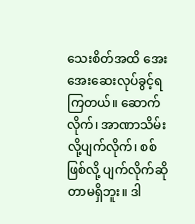သေးစိတ်အထိ အေးအေးဆေးလုပ်ခွင့်ရကြတယ်။ ဆောက်လိုက်၊ အာဏာသိမ်းလို့ပျက်လိုက်၊ စစ်ဖြစ်လို့ ပျက်လိုက်ဆိုတာမရှိဘူး။ ဒါ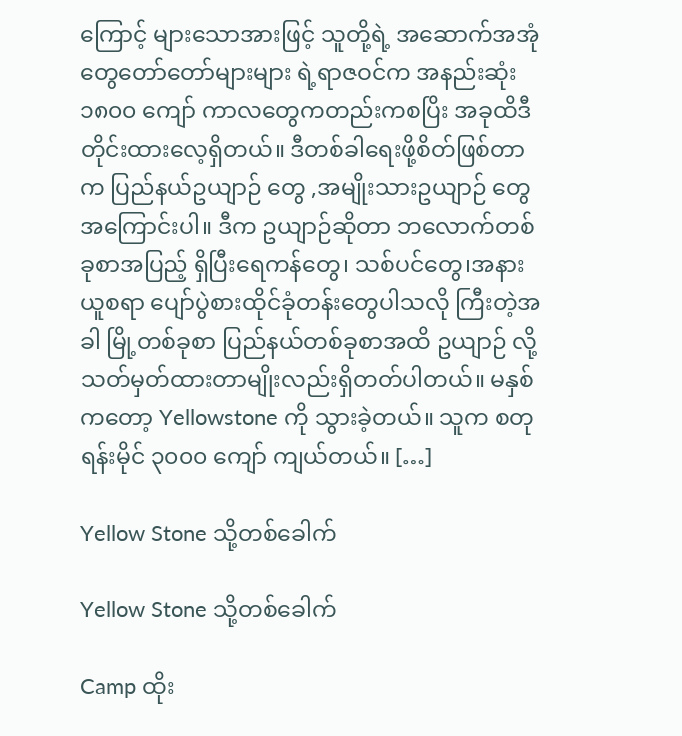ကြောင့် များသောအားဖြင့် သူတို့ရဲ့ အဆောက်အအုံတွေတော်တော်များများ ရဲ့ရာဇဝင်က အနည်းဆုံး  ၁၈၀၀ ကျော် ကာလတွေကတည်းကစပြိး အခုထိဒီတိုင်းထားလေ့ရှိတယ်။ ဒီတစ်ခါရေးဖို့စိတ်ဖြစ်တာက ပြည်နယ်ဥယျာဉ် တွေ ,အမျိုးသားဥယျာဉ် တွေအကြောင်းပါ။ ဒီက ဥယျာဉ်ဆိုတာ ဘလောက်တစ်ခုစာအပြည့် ရှိပြီးရေကန်တွေ၊ သစ်ပင်တွေ၊အနားယူစရာ ပျော်ပွဲစားထိုင်ခုံတန်းတွေပါသလို ကြီးတဲ့အခါ မြို့တစ်ခုစာ ပြည်နယ်တစ်ခုစာအထိ ဥယျာဉ် လို့သတ်မှတ်ထားတာမျိုးလည်းရှိတတ်ပါတယ်။ မနှစ်ကတော့ Yellowstone ကို သွားခဲ့တယ်။ သူက စတုရန်းမိုင် ၃၀၀၀ ကျော် ကျယ်တယ်။ […]

Yellow Stone သို့တစ်ခေါက်

Yellow Stone သို့တစ်ခေါက်

Camp ထိုး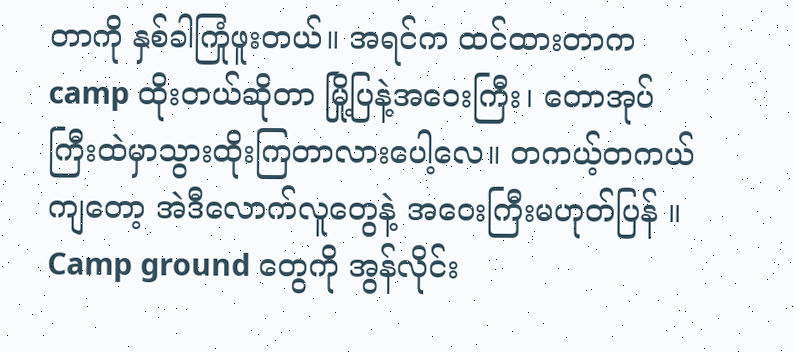တာကို နှစ်ခါကြုံဖူးတယ်။ အရင်က ထင်ထားတာက camp ထိုးတယ်ဆိုတာ မြို့ပြနဲ့အဝေးကြီး၊ တောအုပ်ကြီးထဲမှာသွားထိုးကြတာလားပေါ့လေ။ တကယ့်တကယ်ကျတော့ အဲဒီလောက်လူတွေနဲ့ အဝေးကြီးမဟုတ်ပြန် ။Camp ground တွေကို အွန်လိုင်း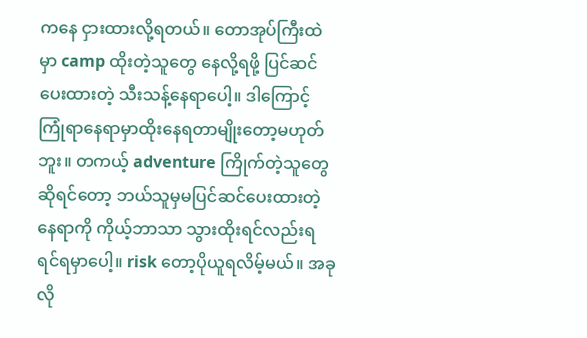ကနေ ငှားထားလို့ရတယ်။ တောအုပ်ကြီးထဲမှာ camp ထိုးတဲ့သူတွေ နေလို့ရဖို့ ပြင်ဆင်ပေးထားတဲ့ သီးသန့်နေရာပေါ့။ ဒါကြောင့် ကြုံရာနေရာမှာထိုးနေရတာမျိုးတော့မဟုတ်ဘူး။ တကယ့် adventure ကြိုက်တဲ့သူတွေဆိုရင်တော့ ဘယ်သူမှမပြင်ဆင်ပေးထားတဲ့နေရာကို ကိုယ့်ဘာသာ သွားထိုးရင်လည်းရရင်ရမှာပေါ့။ risk တော့ပိုယူရလိမ့်မယ်။ အခုလို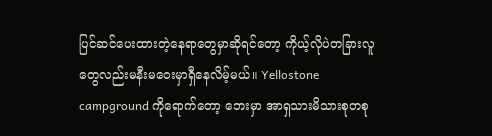ပြင်ဆင်ပေးထားတဲ့နေရာတွေမှာဆိုရင်တော့ ကိုယ့်လိုပဲတခြားလူတွေလည်းမနီးမဝေးမှာရှီနေလိမ့်မယ်။ Yellostone campground ကိုရောက်တော့ ဘေးမှာ အာရှသားမိသားစုတစု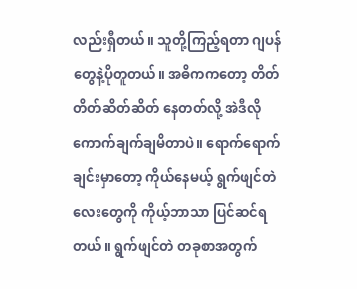လည်းရှီတယ်။ သူတို့ကြည့်ရတာ ဂျပန်တွေနဲ့ပိုတူတယ်။ အဓိကကတော့ တိတ်တိတ်ဆိတ်ဆိတ် နေတတ်လို့ အဲဒီလို ကောက်ချက်ချမိတာပဲ။ ရောက်ရောက်ချင်းမှာတော့ ကိုယ်နေမယ့် ရွက်ဖျင်တဲလေးတွေကို ကိုယ့်ဘာသာ ပြင်ဆင်ရတယ်။ ရွက်ဖျင်တဲ တခုစာအတွက်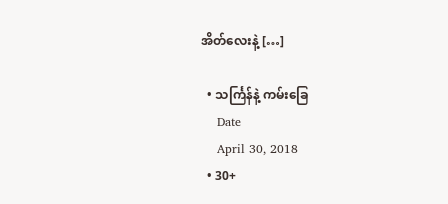အိတ်လေးနဲ့ […]

  • သင်္ကြန်နဲ့ ကမ်းခြေ
    Date
    April 30, 2018
  • 30+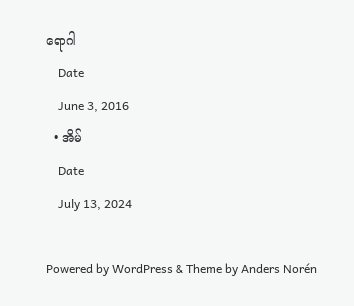ရောဂါ
    Date
    June 3, 2016
  • အိမ်
    Date
    July 13, 2024

Powered by WordPress & Theme by Anders Norén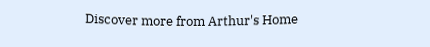Discover more from Arthur's Home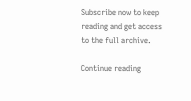Subscribe now to keep reading and get access to the full archive.

Continue reading